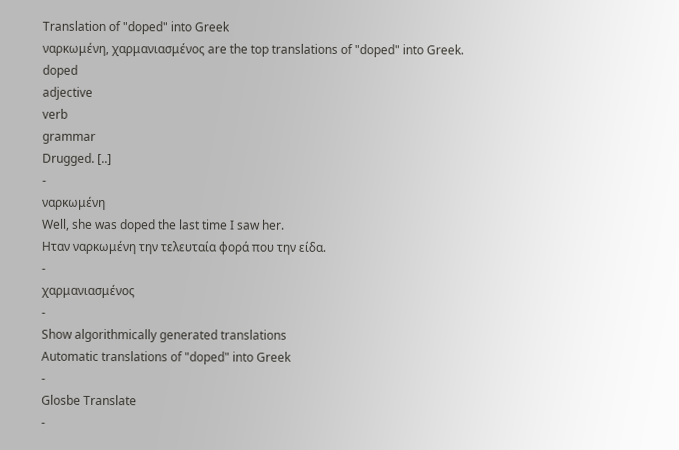Translation of "doped" into Greek
ναρκωμένη, χαρμανιασμένος are the top translations of "doped" into Greek.
doped
adjective
verb
grammar
Drugged. [..]
-
ναρκωμένη
Well, she was doped the last time I saw her.
Ηταν ναρκωμένη την τελευταία φορά που την είδα.
-
χαρμανιασμένος
-
Show algorithmically generated translations
Automatic translations of "doped" into Greek
-
Glosbe Translate
-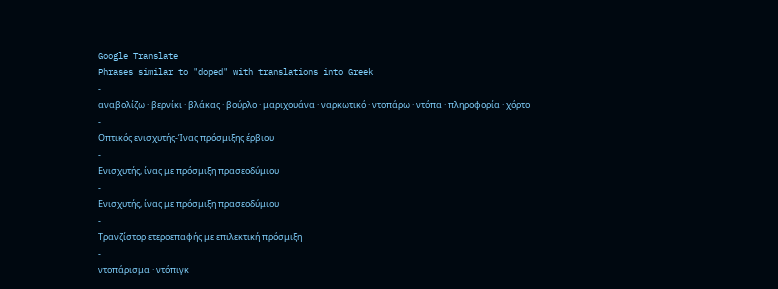Google Translate
Phrases similar to "doped" with translations into Greek
-
αναβολίζω · βερνίκι · βλάκας · βούρλο · μαριχουάνα · ναρκωτικό · ντοπάρω · ντόπα · πληροφορία · χόρτο
-
Οπτικός ενισχυτής-Ίνας πρόσμιξης έρβιου
-
Ενισχυτής, ίνας με πρόσμιξη πρασεοδύμιου
-
Ενισχυτής, ίνας με πρόσμιξη πρασεοδύμιου
-
Τρανζίστορ ετεροεπαφής με επιλεκτική πρόσμιξη
-
ντοπάρισμα · ντόπιγκ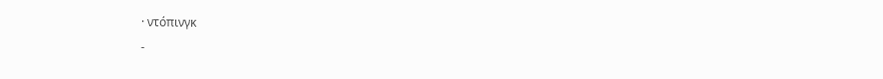· ντόπινγκ
-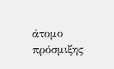άτομο πρόσμιξης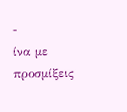-
ίνα με προσμίξεις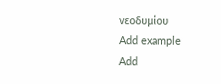νεοδυμίου
Add example
Add